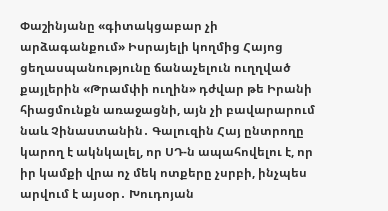Փաշինյանը «գիտակցաբար չի արձագանքում» Իսրայելի կողմից Հայոց ցեղասպանությունը ճանաչելուն ուղղված քայլերին «Թրամփի ուղին» դժվար թե Իրանի հիացմունքն առաջացնի, այն չի բավարարում նաև Չինաստանին․ Գալուզին Հայ ընտրողը կարող է ակնկալել, որ ՍԴ-ն ապահովելու է, որ իր կամքի վրա ոչ մեկ ոտքերը չսրբի, ինչպես արվում է այսօր․ Խուդոյան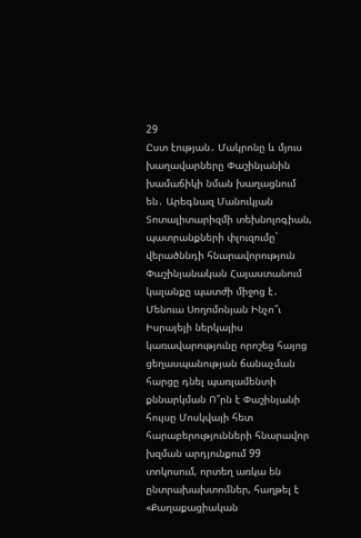29
Ըստ էության․ Մակրոնը և մյուս խաղավարները Փաշինյանին խամաճիկի նման խաղացնում են․ Արեգնազ Մանուկյան Տոտալիտարիզմի տեխնոլոգիան, պատրանքների փլուզումը` վերածննդի հնարավորություն Փաշինյանական Հայաստանում կալանքը պատժի միջոց է․ Մենուա Սողոմոնյան Ինչո՞ւ Իսրայելի ներկայիս կառավարությունը որոշեց հայոց ցեղասպանության ճանաչման հարցը դնել պառլամենտի քննարկման Ո՞րն է Փաշինյանի հույսը Մոսկվայի հետ հարաբերությունների հնարավոր խզման արդյունքում 99 տոկոսում, որտեղ առկա են ընտրախախտոմներ, հաղթել է «Քաղաքացիական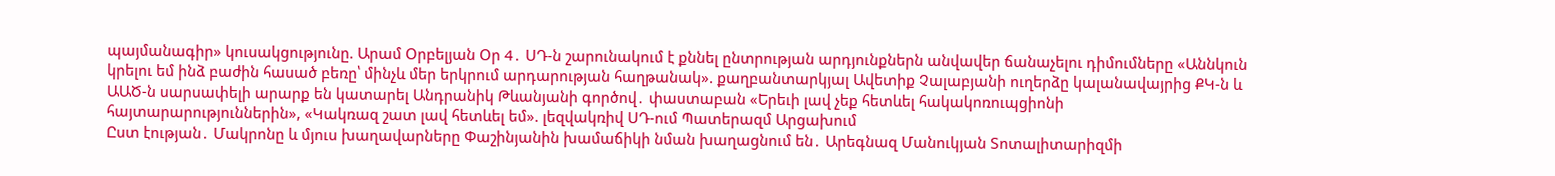պայմանագիր» կուսակցությունը. Արամ Օրբելյան Օր 4․ ՍԴ-ն շարունակում է քննել ընտրության արդյունքներն անվավեր ճանաչելու դիմումները «Աննկուն կրելու եմ ինձ բաժին հասած բեռը՝ մինչև մեր երկրում արդարության հաղթանակ». քաղբանտարկյալ Ավետիք Չալաբյանի ուղերձը կալանավայրից ՔԿ-ն և ԱԱԾ-ն սարսափելի արարք են կատարել Անդրանիկ Թևանյանի գործով․ փաստաբան «Երեւի լավ չեք հետևել հակակոռուպցիոնի հայտարարություններին», «Կակռազ շատ լավ հետևել եմ». լեզվակռիվ ՍԴ-ում Պատերազմ Արցախում
Ըստ էության․ Մակրոնը և մյուս խաղավարները Փաշինյանին խամաճիկի նման խաղացնում են․ Արեգնազ Մանուկյան Տոտալիտարիզմի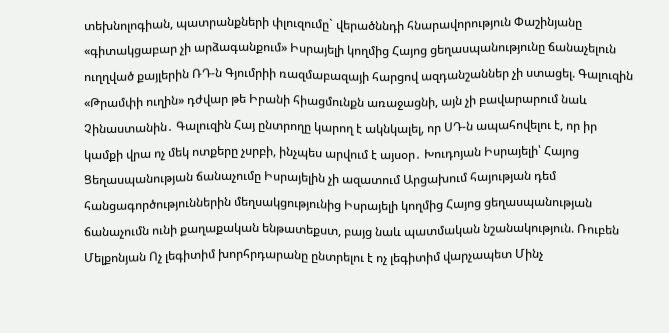տեխնոլոգիան, պատրանքների փլուզումը` վերածննդի հնարավորություն Փաշինյանը «գիտակցաբար չի արձագանքում» Իսրայելի կողմից Հայոց ցեղասպանությունը ճանաչելուն ուղղված քայլերին ՌԴ-ն Գյումրիի ռազմաբազայի հարցով ազդանշաններ չի ստացել. Գալուզին «Թրամփի ուղին» դժվար թե Իրանի հիացմունքն առաջացնի, այն չի բավարարում նաև Չինաստանին․ Գալուզին Հայ ընտրողը կարող է ակնկալել, որ ՍԴ-ն ապահովելու է, որ իր կամքի վրա ոչ մեկ ոտքերը չսրբի, ինչպես արվում է այսօր․ Խուդոյան Իսրայելի՝ Հայոց Ցեղասպանության ճանաչումը Իսրայելին չի ազատում Արցախում հայության դեմ հանցագործություններին մեղսակցությունից Իսրայելի կողմից Հայոց ցեղասպանության ճանաչումն ունի քաղաքական ենթատեքստ, բայց նաև պատմական նշանակություն. Ռուբեն Մելքոնյան Ոչ լեգիտիմ խորհրդարանը ընտրելու է ոչ լեգիտիմ վարչապետ Մինչ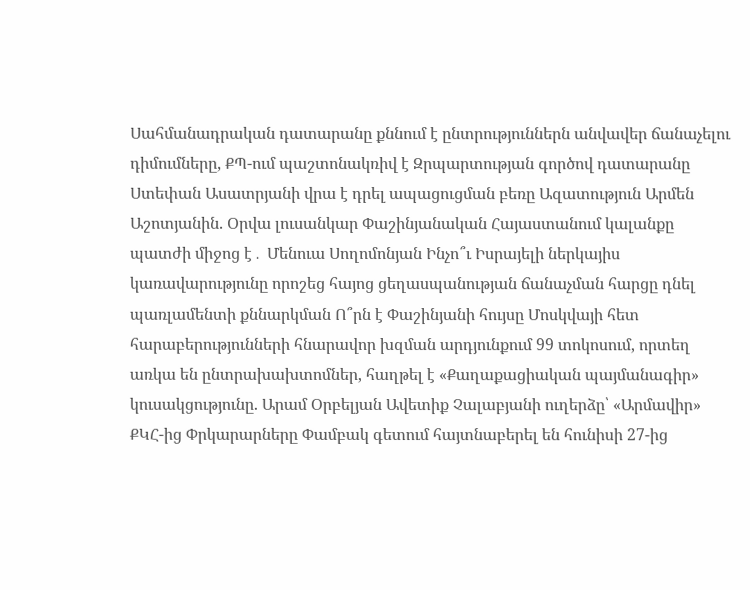Սահմանադրական դատարանը քննում է ընտրություններն անվավեր ճանաչելու դիմումները, ՔՊ-ում պաշտոնակռիվ է Զրպարտության գործով դատարանը Ստեփան Ասատրյանի վրա է դրել ապացուցման բեռը Ազատություն Արմեն Աշոտյանին. Օրվա լուսանկար Փաշինյանական Հայաստանում կալանքը պատժի միջոց է․ Մենուա Սողոմոնյան Ինչո՞ւ Իսրայելի ներկայիս կառավարությունը որոշեց հայոց ցեղասպանության ճանաչման հարցը դնել պառլամենտի քննարկման Ո՞րն է Փաշինյանի հույսը Մոսկվայի հետ հարաբերությունների հնարավոր խզման արդյունքում 99 տոկոսում, որտեղ առկա են ընտրախախտոմներ, հաղթել է «Քաղաքացիական պայմանագիր» կուսակցությունը. Արամ Օրբելյան Ավետիք Չալաբյանի ուղերձը՝ «Արմավիր» ՔԿՀ-ից Փրկարարները Փամբակ գետում հայտնաբերել են հունիսի 27-ից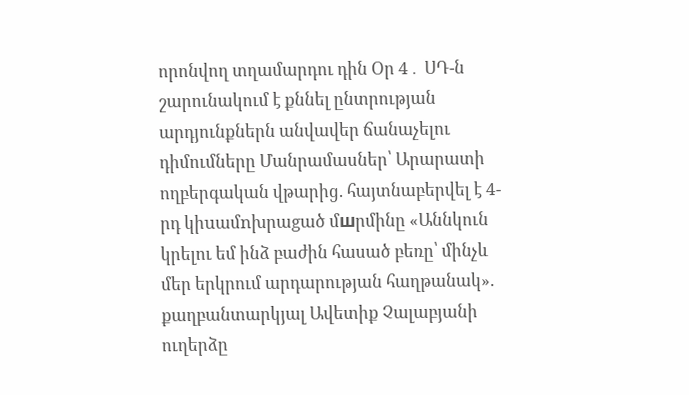որոնվող տղամարդու դին Օր 4․ ՍԴ-ն շարունակում է քննել ընտրության արդյունքներն անվավեր ճանաչելու դիմումները Մանրամասներ՝ Արարատի ողբերգական վթարից. հայտնաբերվել է 4-րդ կիuամnխրաgած մшրմինը «Աննկուն կրելու եմ ինձ բաժին հասած բեռը՝ մինչև մեր երկրում արդարության հաղթանակ». քաղբանտարկյալ Ավետիք Չալաբյանի ուղերձը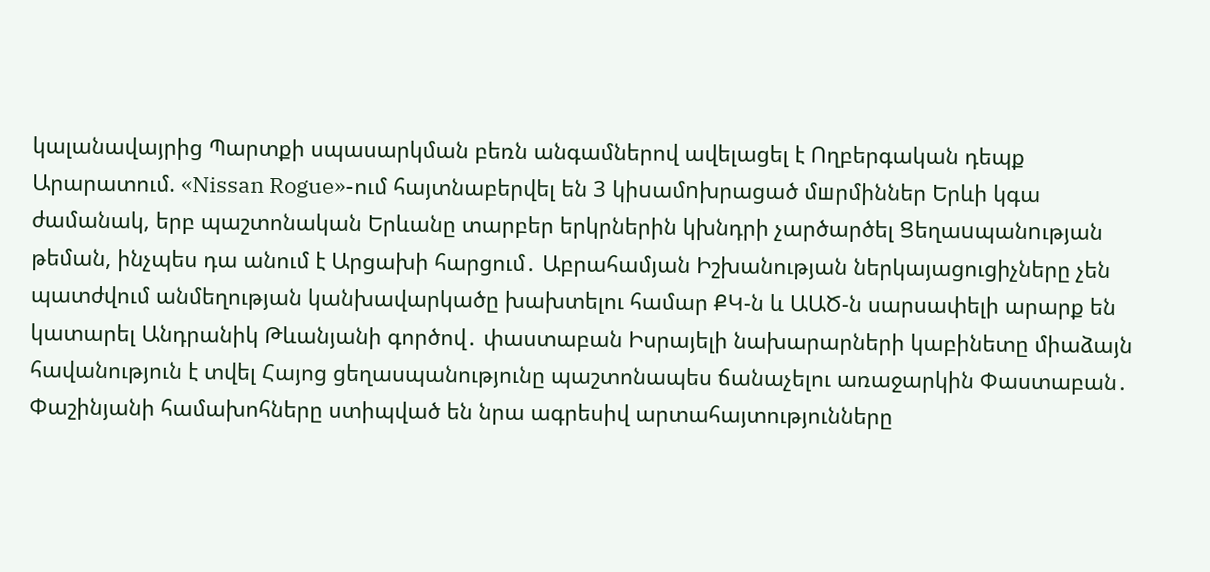կալանավայրից Պարտքի սպասարկման բեռն անգամներով ավելացել է Ողբերգական դեպք Արարատում. «Nissan Rogue»-ում հայտնաբերվել են 3 կիuամnխրացած մшրմիններ Երևի կգա ժամանակ, երբ պաշտոնական Երևանը տարբեր երկրներին կխնդրի չարծարծել Ցեղաuպանnւթյան թեման, ինչպես դա անում է Արցախի հարցում․ Աբրահամյան Իշխանության ներկայացուցիչները չեն պատժվում անմեղության կանխավարկածը խախտելու համար ՔԿ-ն և ԱԱԾ-ն սարսափելի արարք են կատարել Անդրանիկ Թևանյանի գործով․ փաստաբան Իսրայելի նախարարների կաբինետը միաձայն հավանություն է տվել Հայոց ցեղասպանությունը պաշտոնապես ճանաչելու առաջարկին Փաստաբան․ Փաշինյանի համախոհները ստիպված են նրա ագրեսիվ արտահայտությունները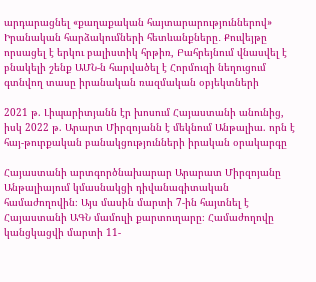արդարացնել «քաղաքական հայտարարություններով» Իրանական հարձակումների հետևանքները․ Քուվեյթը որսացել է երկու բալիստիկ հրթիռ, Բահրեյնում վնասվել է բնակելի շենք ԱՄՆ-ն հարվածել է Հորմուզի նեղուցում գտնվող տասը իրանական ռազմական օբյեկտների

2021 թ. Լիպարիտյանն էր խոսում Հայաստանի անունից, իսկ 2022 թ. Արարտ Միրզոյանն է մեկնում Անթալիա. որն է հայ-թուրքական բանակցությունների իրական օրակարգը

Հայաստանի արտգործնախարար Արարատ Միրզոյանը Անթալիայում կմասնակցի դիվանագիտական համաժողովին։ Այս մասին մարտի 7-ին հայտնել է Հայաստանի ԱԳՆ մամուլի քարտուղարը։ Համաժողովը կանցկացվի մարտի 11-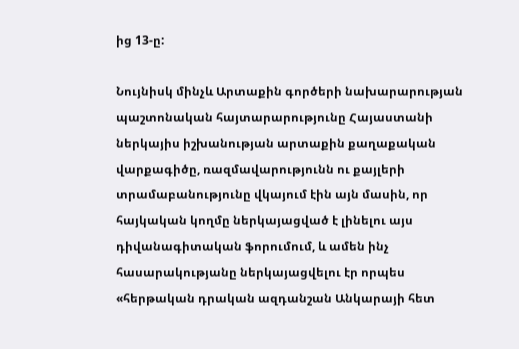ից 13-ը:

Նույնիսկ մինչև Արտաքին գործերի նախարարության պաշտոնական հայտարարությունը Հայաստանի ներկայիս իշխանության արտաքին քաղաքական վարքագիծը, ռազմավարությունն ու քայլերի տրամաբանությունը վկայում էին այն մասին, որ հայկական կողմը ներկայացված է լինելու այս դիվանագիտական ֆորումում, և ամեն ինչ հասարակությանը ներկայացվելու էր որպես «հերթական դրական ազդանշան Անկարայի հետ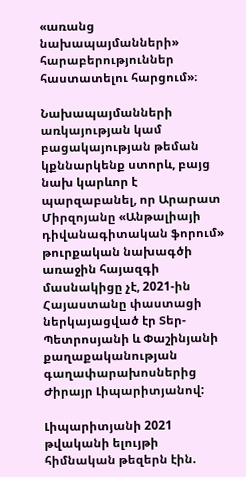«առանց նախապայմանների» հարաբերություններ հաստատելու հարցում»։

Նախապայմանների առկայության կամ բացակայության թեման կքննարկենք ստորև, բայց նախ կարևոր է պարզաբանել, որ Արարատ Միրզոյանը «Անթալիայի դիվանագիտական ֆորում» թուրքական նախագծի առաջին հայազգի մասնակիցը չէ, 2021-ին Հայաստանը փաստացի ներկայացված էր Տեր-Պետրոսյանի և Փաշինյանի քաղաքականության գաղափարախոսներից Ժիրայր Լիպարիտյանով:

Լիպարիտյանի 2021 թվականի ելույթի հիմնական թեզերն էին.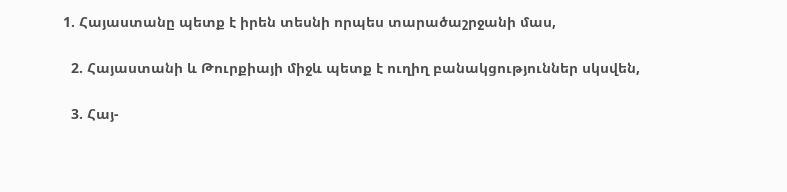1. Հայաստանը պետք է իրեն տեսնի որպես տարածաշրջանի մաս,

  2. Հայաստանի և Թուրքիայի միջև պետք է ուղիղ բանակցություններ սկսվեն,

  3. Հայ-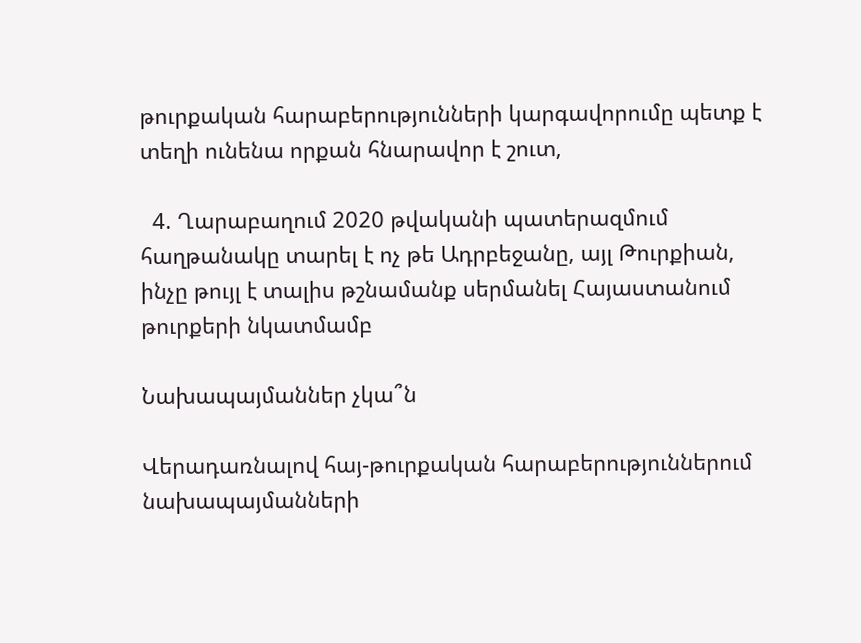թուրքական հարաբերությունների կարգավորումը պետք է տեղի ունենա որքան հնարավոր է շուտ,

  4. Ղարաբաղում 2020 թվականի պատերազմում հաղթանակը տարել է ոչ թե Ադրբեջանը, այլ Թուրքիան, ինչը թույլ է տալիս թշնամանք սերմանել Հայաստանում թուրքերի նկատմամբ

Նախապայմաններ չկա՞ն

Վերադառնալով հայ-թուրքական հարաբերություններում նախապայմանների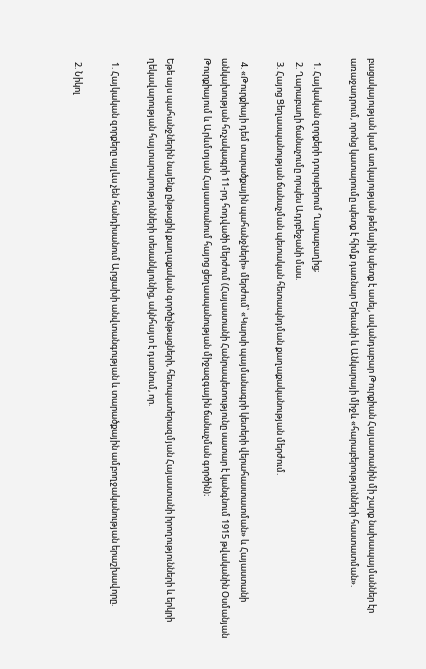բացակայության կամ առկայության թեմային պետք է ասել, ավանդաբար Թուրքիան Հայաստանին մի շարք նախապայմաններ էր առաջադրում, որոնց կատարումը պետք է հիմք դառնար Երեւանի և Անկարայի միջև «հարաբերությունների հաստատման».

  1. Հայկական զորքերի դուրսբերում Ղարաբաղից;
  2. Ղարաբաղի ճանաչումը որպես Ադրբեջանի մաս.
  3. Հայոց Ցեղասպանության ճանաչման պետական հետապնդման քաղաքականության մերժում.

  4. «Թուրքիայի դեմ տարածքային պահանջների» մերժում՝ «Կարսի պայմանագրի կետերի վերահաստատման» և Հայաստանի անկախության հռչակագրի 11-րդ հոդվածի մերժում (Հայաստանի Հանրապետությունը սատար է կանգնում 1915 թվականին Օսմանյան Թուրքիայում և Արևմտյան Հայաստանում հայոց ցեղասպանության միջազգային ճանաչման գործին)։

Եթե այս պահանջներին նայենք ընթացիկ քաղաքական գործընթացների, հետպատերազմյան Հայաստանի իրողությունների և երկրի ղեկավարության հայտարարությունների տեսանկյունից, ակնհայտ է դառնում, որ.

  1. Հայկական զորքերը այլևս չեն հանդիսանում Արցախի անվտանգության և տարածքային ամբողջականության երաշխավորը.

  2. Նիկոլ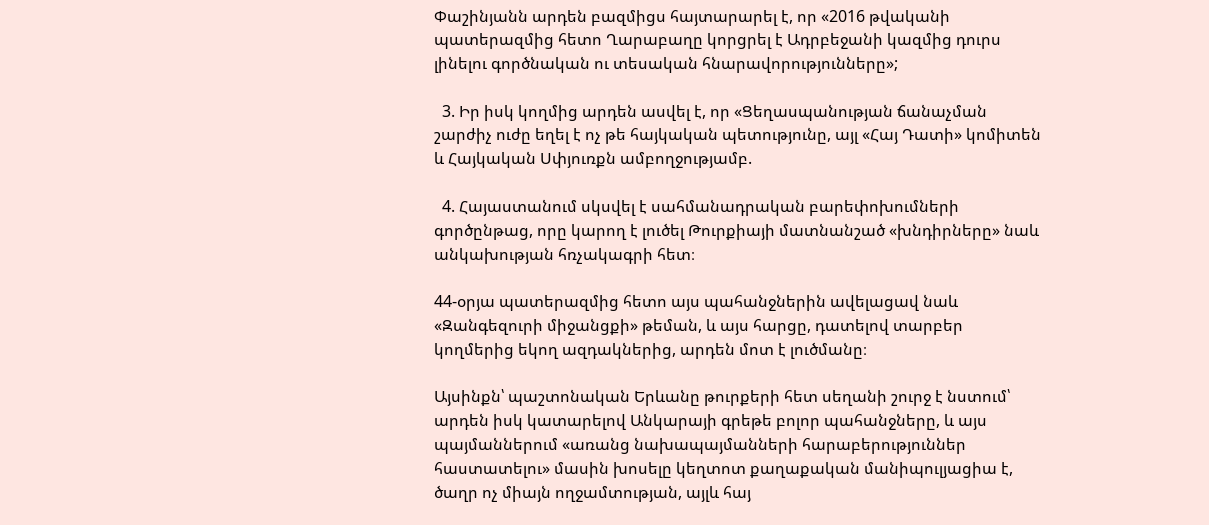Փաշինյանն արդեն բազմիցս հայտարարել է, որ «2016 թվականի պատերազմից հետո Ղարաբաղը կորցրել է Ադրբեջանի կազմից դուրս լինելու գործնական ու տեսական հնարավորությունները»;

  3. Իր իսկ կողմից արդեն ասվել է, որ «Ցեղասպանության ճանաչման շարժիչ ուժը եղել է ոչ թե հայկական պետությունը, այլ «Հայ Դատի» կոմիտեն և Հայկական Սփյուռքն ամբողջությամբ.

  4. Հայաստանում սկսվել է սահմանադրական բարեփոխումների գործընթաց, որը կարող է լուծել Թուրքիայի մատնանշած «խնդիրները» նաև անկախության հռչակագրի հետ։

44-օրյա պատերազմից հետո այս պահանջներին ավելացավ նաև «Զանգեզուրի միջանցքի» թեման, և այս հարցը, դատելով տարբեր կողմերից եկող ազդակներից, արդեն մոտ է լուծմանը։

Այսինքն՝ պաշտոնական Երևանը թուրքերի հետ սեղանի շուրջ է նստում՝ արդեն իսկ կատարելով Անկարայի գրեթե բոլոր պահանջները, և այս պայմաններում «առանց նախապայմանների հարաբերություններ հաստատելու» մասին խոսելը կեղտոտ քաղաքական մանիպուլյացիա է, ծաղր ոչ միայն ողջամտության, այլև հայ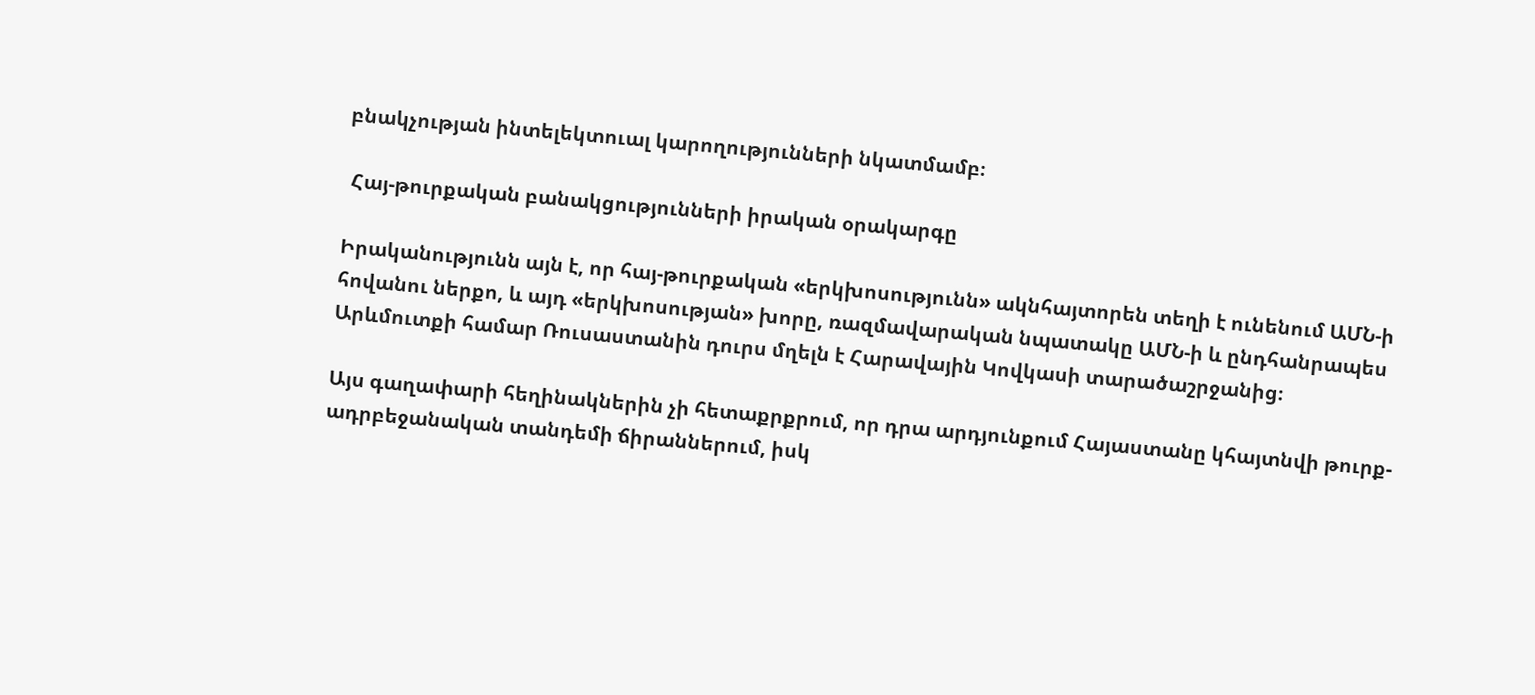բնակչության ինտելեկտուալ կարողությունների նկատմամբ։

 Հայ-թուրքական բանակցությունների իրական օրակարգը

Իրականությունն այն է, որ հայ-թուրքական «երկխոսությունն» ակնհայտորեն տեղի է ունենում ԱՄՆ-ի հովանու ներքո, և այդ «երկխոսության» խորը, ռազմավարական նպատակը ԱՄՆ-ի և ընդհանրապես Արևմուտքի համար Ռուսաստանին դուրս մղելն է Հարավային Կովկասի տարածաշրջանից։

Այս գաղափարի հեղինակներին չի հետաքրքրում, որ դրա արդյունքում Հայաստանը կհայտնվի թուրք-ադրբեջանական տանդեմի ճիրաններում, իսկ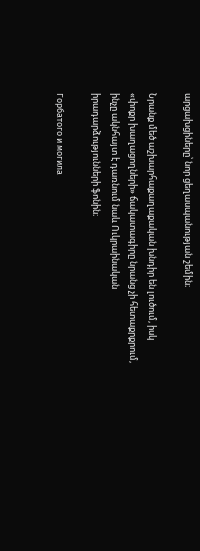արցախցիները՝ նոր ցեղասպանության շեմին։

Նրանք մեծ աշխարհաքաղաքական խնդիր են լուծում, իսկ «փոքր խաղացողների» ճակատագիրը նրանց չի հետաքրքրում, ինչը ակնհայտ է դառնում նաև Ուկրաինական իրադարձությունների ֆոնին։

Горбатого и могила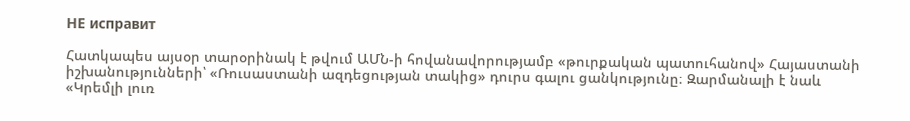НЕ исправит

Հատկապես այսօր տարօրինակ է թվում ԱՄՆ-ի հովանավորությամբ «թուրքական պատուհանով» Հայաստանի իշխանությունների՝ «Ռուսաստանի ազդեցության տակից» դուրս գալու ցանկությունը։ Զարմանալի է նաև «Կրեմլի լուռ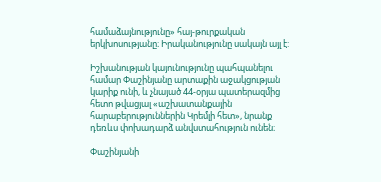համաձայնությունը» հայ-թուրքական երկխոսությանը։ Իրականությունը սակայն այլ է:

Իշխանության կայունությունը պահպանելու համար Փաշինյանը արտաքին աջակցության կարիք ունի, և չնայած 44-օրյա պատերազմից հետո թվացյալ «աշխատանքային հարաբերություններին Կրեմլի հետ», նրանք դեռևս փոխադարձ անվստահություն ունեն։

Փաշինյանի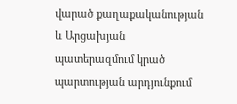վարած քաղաքականության և Արցախյան պատերազմում կրած պարտության արդյունքում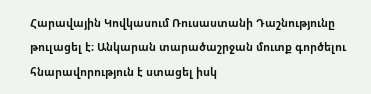Հարավային Կովկասում Ռուսաստանի Դաշնությունը թուլացել է։ Անկարան տարածաշրջան մուտք գործելու հնարավորություն է ստացել իսկ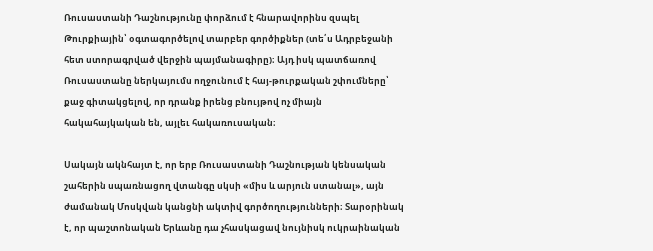Ռուսաստանի Դաշնությունը փորձում է հնարավորինս զսպել Թուրքիային՝ օգտագործելով տարբեր գործիքներ (տե՛ս Ադրբեջանի հետ ստորագրված վերջին պայմանագիրը)։ Այդ իսկ պատճառով Ռուսաստանը ներկայումս ողջունում է հայ-թուրքական շփումները՝ քաջ գիտակցելով, որ դրանք իրենց բնույթով ոչ միայն հակահայկական են, այլեւ հակառուսական։

Սակայն ակնհայտ է, որ երբ Ռուսաստանի Դաշնության կենսական շահերին սպառնացող վտանգը սկսի «միս և արյուն ստանալ», այն ժամանակ Մոսկվան կանցնի ակտիվ գործողությունների։ Տարօրինակ է, որ պաշտոնական Երևանը դա չհասկացավ նույնիսկ ուկրաինական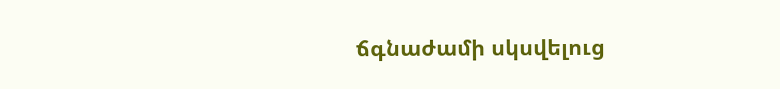ճգնաժամի սկսվելուց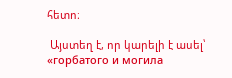հետո։

 Այստեղ է, որ կարելի է ասել՝ «горбатого и могила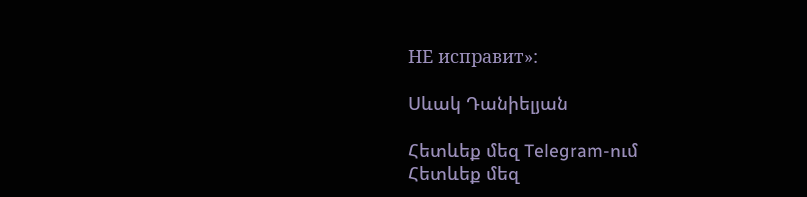НЕ исправит»:

Սևակ Դանիելյան

Հետևեք մեզ Telegram-ում
Հետևեք մեզ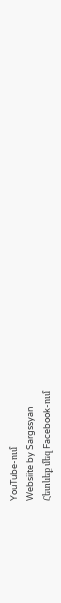YouTube-ում
Websiite by Sargssyan
Հետևեք մեզ Facebook-ում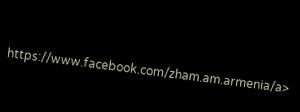https://www.facebook.com/zham.am.armenia/a>